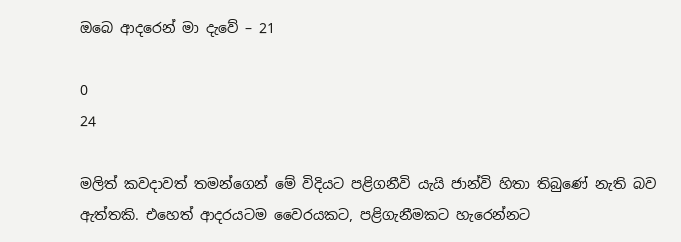ඔබෙ ආදරෙන් මා දැවේ – 21

0
24

මලිත් කවදාවත් තමන්ගෙන් මේ විදියට පළිගනීවි යැයි ජාන්වි හිතා තිබුණේ නැති බව ඇත්තකි. එහෙත් ආදරයටම වෛරයකට, පළිගැනීමකට හැරෙන්නට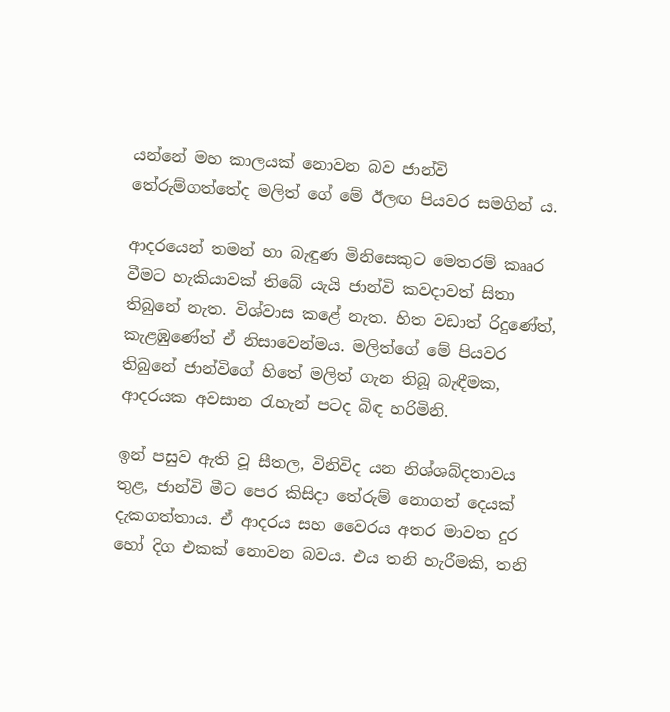යන්නේ මහ කාලයක් නොවන බව ජාන්වි තේරුම්ගත්තේද මලිත් ගේ මේ ඊලඟ පියවර සමගින් ය.

ආදරයෙන් තමන් හා බැඳුණ මිනිසෙකුට මෙතරම් කෲර වීමට හැකියාවක් තිබේ යැයි ජාන්වි කවදාවත් සිතා තිබුනේ නැත. විශ්වාස කළේ නැත. හිත වඩාත් රිදුණේත්, කැළඹුණේත් ඒ නිසාවෙන්මය. මලිත්ගේ මේ පියවර තිබුනේ ජාන්විගේ හිතේ මලිත් ගැන තිබූ බැඳීමක, ආදරයක අවසාන රැහැන් පටද බිඳ හරිමිනි.

ඉන් පසුව ඇති වූ සීතල, විනිවිද යන නිශ්ශබ්දතාවය තුළ, ජාන්වි මීට පෙර කිසිදා තේරුම් නොගත් දෙයක් දැකගත්තාය. ඒ ආදරය සහ වෛරය අතර මාවත දුර හෝ දිග එකක් නොවන බවය. එය තනි හැරීමකි, තනි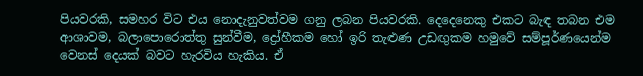පියවරකි, සමහර විට එය නොදැනුවත්වම ගනු ලබන පියවරකි. දෙදෙනෙකු එකට බැඳ තබන එම ආශාවම, බලාපොරොත්තු සුන්වීම, ද්‍රෝහීකම හෝ ඉරි තැළුණ උඩඟුකම හමුවේ සම්පූර්ණයෙන්ම වෙනස් දෙයක් බවට හැරවිය හැකිය. ඒ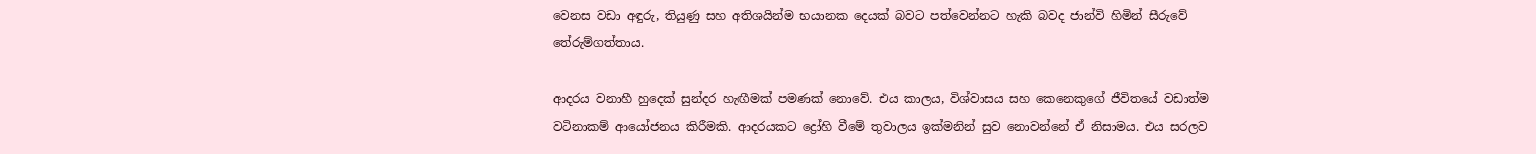වෙනස වඩා අඳුරු, තියුණු සහ අතිශයින්ම භයානක දෙයක් බවට පත්වෙන්නට හැකි බවද ජාන්වි හිමින් සීරුවේ තේරුම්ගත්තාය.

ආදරය වනාහී හුදෙක් සුන්දර හැඟීමක් පමණක් නොවේ. එය කාලය, විශ්වාසය සහ කෙනෙකුගේ ජීවිතයේ වඩාත්ම වටිනාකම් ආයෝජනය කිරීමකි. ආදරයකට ද්‍රෝහි වීමේ තුවාලය ඉක්මනින් සුව නොවන්නේ ඒ නිසාමය. එය සරලව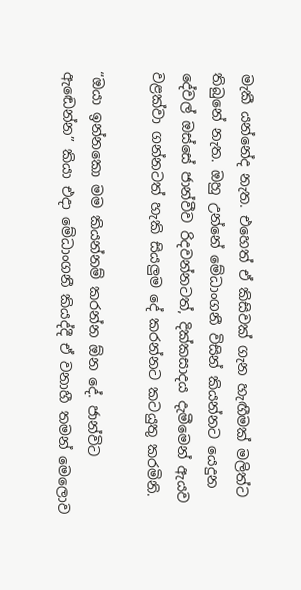මැකී යන්නේද නැත. එහෙත් ඒ කිසිවක් ගැන හැඟීමක් මලිත්ට තිබුනේ නැත. ඔහු උන්නේ මේධාංගනී විසින් කියන්නට යෙදුන දේවල් ඔස්සේ ජාන්වීව රිදවන්නටත්, දික්කසාදය දැමීමෙන් ඇයව වළක්වා ගන්නටත් හැකි සියලුම දේ කරන්නට කටයුතු කරමිනි.

“ඔයා ඉන්නකො මම කියන්නම් කරන්න ඕන දේ. ජාන්විට ඇඬෙන්න” කියා එදා මේධාංගනී කියද්දී ඒ වනාහී තමන් මෙලොව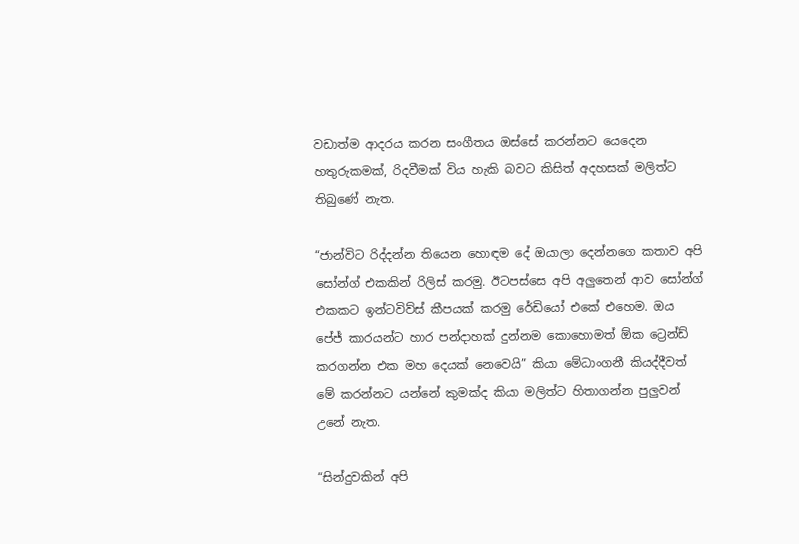වඩාත්ම ආදරය කරන සංගීතය ඔස්සේ කරන්නට යෙදෙන හතුරුකමක්, රිදවීමක් විය හැකි බවට කිසිත් අදහසක් මලිත්ට තිබුණේ නැත.

“ජාන්විට රිද්දන්න තියෙන හොඳම දේ ඔයාලා දෙන්නගෙ කතාව අපි සෝන්ග් එකකින් රිලිස් කරමු. ඊටපස්සෙ අපි අලුතෙන් ආව සෝන්ග් එකකට ඉන්ටවිව්ස් කීපයක් කරමු රේඩියෝ එකේ එහෙම. ඔය පේජ් කාරයන්ට හාර පන්දාහක් දුන්නම කොහොමත් ඕක ට්‍රෙන්ඩ් කරගන්න එක මහ දෙයක් නෙවෙයි” කියා මේධාංගනී කියද්දීවත් මේ කරන්නට යන්නේ කුමක්ද කියා මලිත්ට හිතාගන්න පුලුවන් උනේ නැත.

“සින්දුවකින් අපි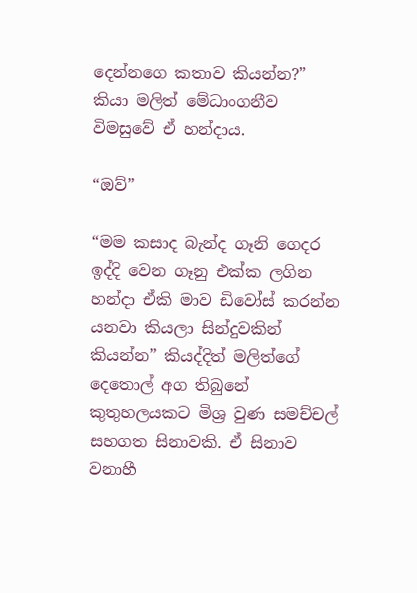දෙන්නගෙ කතාව කියන්න?” කියා මලිත් මේධාංගනීව විමසුවේ ඒ හන්දාය.

“ඔව්”

“මම කසාද බැන්ද ගෑනි ගෙදර ඉද්දි වෙන ගෑනු එක්ක ලගින හන්දා ඒකි මාව ඩිවෝස් කරන්න යනවා කියලා සින්දුවකින් කියන්න” කියද්දිත් මලිත්ගේ දෙතොල් අග තිබුනේ කුතුහලයකට මිශ්‍ර වුණ සමච්චල් සහගත සිනාවකි. ඒ සිනාව වනාහී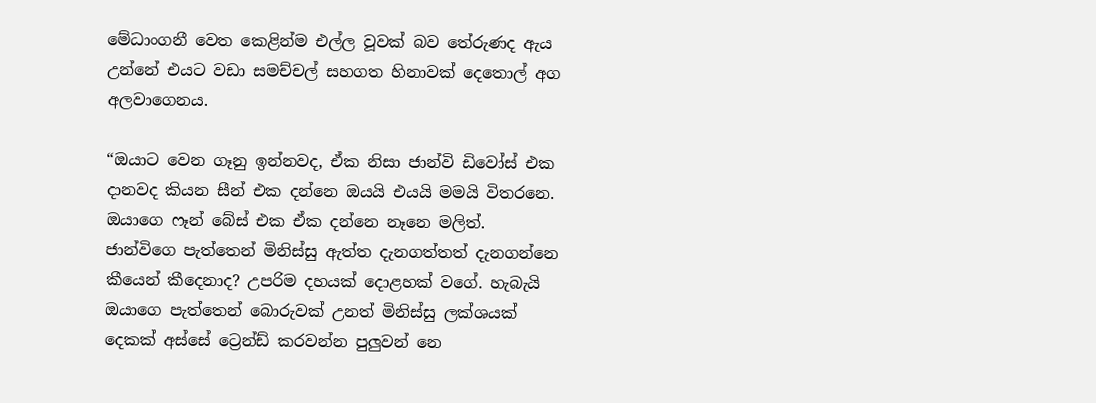මේධාංගනී වෙත කෙළින්ම එල්ල වූවක් බව තේරුණද ඇය උන්නේ එයට වඩා සමච්චල් සහගත හිනාවක් දෙතොල් අග අලවාගෙනය.

“ඔයාට වෙන ගෑනු ඉන්නවද, ඒක නිසා ජාන්වි ඩිවෝස් එක දානවද කියන සීන් එක දන්නෙ ඔයයි එයයි මමයි විතරනෙ. ඔයාගෙ ෆෑන් බේස් එක ඒක දන්නෙ නෑනෙ මලිත්. ජාන්විගෙ පැත්තෙන් මිනිස්සු ඇත්ත දැනගත්තත් දැනගන්නෙ කීයෙන් කීදෙනාද? උපරිම දහයක් දොළහක් වගේ. හැබැයි ඔයාගෙ පැත්තෙන් බොරුවක් උනත් මිනිස්සු ලක්ශයක් දෙකක් අස්සේ ට්‍රෙන්ඩ් කරවන්න පුලුවන් නෙ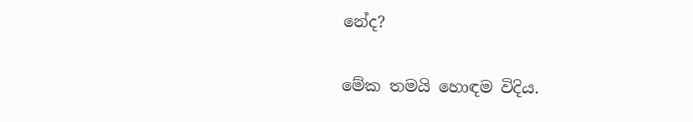නේද?

මේක තමයි හොඳම විදිය.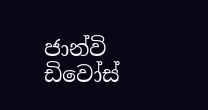ජාන්වි ඩිවෝස්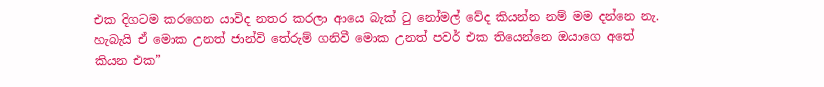එක දිගටම කරගෙන යාවිද නතර කරලා ආයෙ බැක් ටු නෝමල් වේද කියන්න නම් මම දන්නෙ නැ. හැබැයි ඒ මොක උනත් ජාන්වි තේරුම් ගනිවී මොක උනත් පවර් එක තියෙන්නෙ ඔයාගෙ අතේ කියන එක”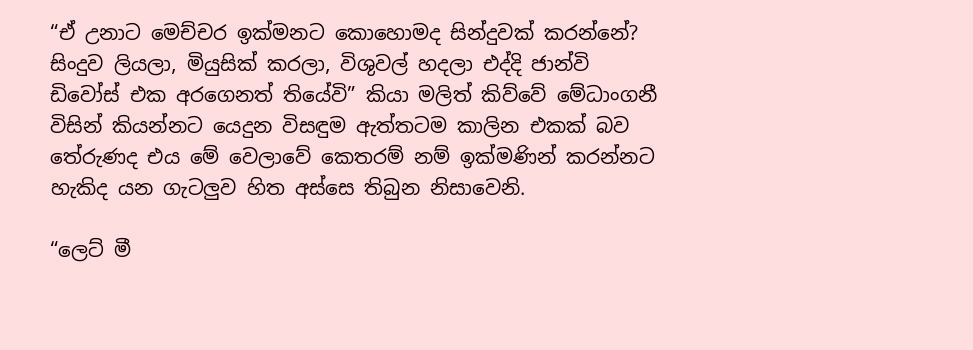“ඒ උනාට මෙච්චර ඉක්මනට කොහොමද සින්දුවක් කරන්නේ? සිංදුව ලියලා, මියුසික් කරලා, විශුවල් හදලා එද්දි ජාන්වි ඩිවෝස් එක අරගෙනත් තියේවි” කියා මලිත් කිව්වේ මේධාංගනී විසින් කියන්නට යෙදුන විසඳුම ඇත්තටම කාලින එකක් බව තේරුණද එය මේ වෙලාවේ කෙතරම් නම් ඉක්මණින් කරන්නට හැකිද යන ගැටලුව හිත අස්සෙ තිබුන නිසාවෙනි.

“ලෙට් මී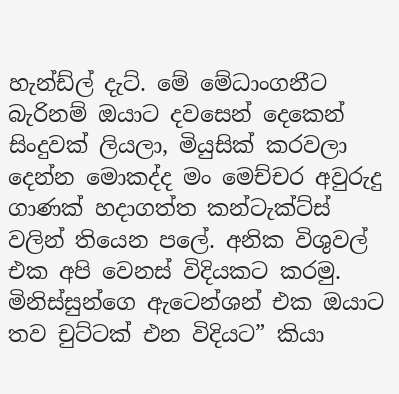හැන්ඩ්ල් දැට්. මේ මේධාංගනීට බැරිනම් ඔයාට දවසෙන් දෙකෙන් සිංදුවක් ලියලා, මියුසික් කරවලා දෙන්න මොකද්ද මං මෙච්චර අවුරුදු ගාණක් හදාගත්ත කන්ටැක්ට්ස් වලින් තියෙන පලේ. අනික විශුවල් එක අපි වෙනස් විදියකට කරමු. මිනිස්සුන්ගෙ ඇටෙන්ශන් එක ඔයාට තව චුට්ටක් එන විදියට” කියා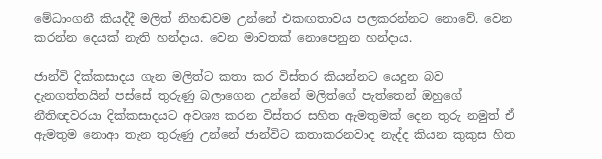මේධාංගනී කියද්දී මලිත් නිහඬවම උන්නේ එකඟතාවය පලකරන්නට නොවේ. වෙන කරන්න දෙයක් නැති හන්දාය. වෙන මාවතක් නොපෙනුන හන්දාය.

ජාන්වි දික්කසාදය ගැන මලිත්ට කතා කර විස්තර කියන්නට යෙදුන බව දැනගත්තයින් පස්සේ තුරුණු බලාගෙන උන්නේ මලිත්ගේ පැත්තෙන් ඔහුගේ නීතිඥවරයා දික්කසාදයට අවශ්‍ය කරන විස්තර සහිත ඇමතුමක් දෙන තුරු නමුත් ඒ ඇමතුම නොආ තැන තුරුණු උන්නේ ජාන්විට කතාකරනවාද නැද්ද කියන කුකුස හිත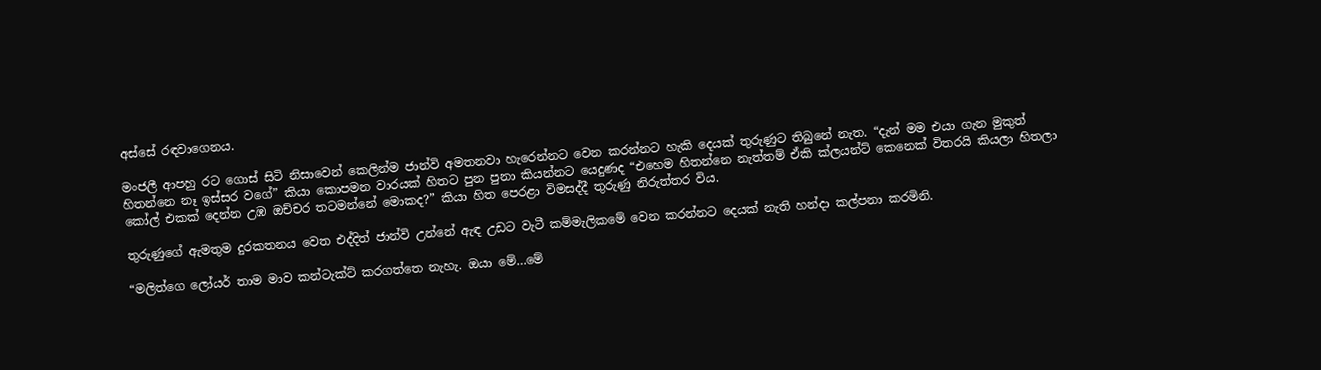අස්සේ රඳවාගෙනය.

මංජලී ආපහු රට ගොස් සිටි නිසාවෙන් කෙලින්ම ජාන්වි අමතනවා හැරෙන්නට වෙන කරන්නට හැකි දෙයක් තුරුණුට තිබුනේ නැත. “දැන් මම එයා ගැන මුකුත් හිතන්නෙ නෑ ඉස්සර වගේ” කියා කොපමන වාරයක් හිතට පුන පුනා කියන්නට යෙදුණද “එහෙම හිතන්නෙ නැත්තම් ඒකි ක්ලයන්ට් කෙනෙක් විතරයි කියලා හිතලා කෝල් එකක් දෙන්න උඹ ඔච්චර තටමන්නේ මොකද?” කියා හිත පෙරළා විමසද්දී තුරුණු නිරුත්තර විය.

තුරුණුගේ ඇමතුම දුරකතනය වෙත එද්දිත් ජාන්වි උන්නේ ඇඳ උඩට වැටී කම්මැලිකමේ වෙන කරන්නට දෙයක් නැති හන්දා කල්පනා කරමිනි.

“මලිත්ගෙ ලෝයර් තාම මාව කන්ටැක්ට් කරගත්තෙ නැහැ. ඔයා මේ…මේ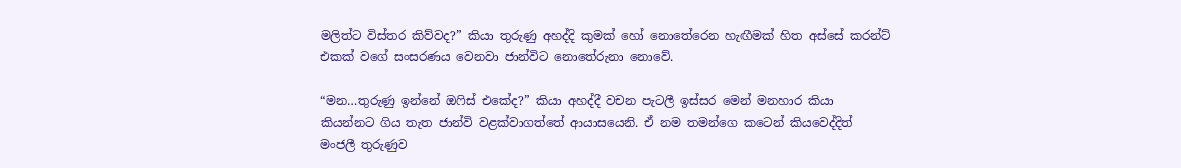මලිත්ට විස්තර කිව්වද?” කියා තුරුණු අහද්දි කුමක් හෝ නොතේරෙන හැඟීමක් හිත අස්සේ කරන්ට් එකක් වගේ සංසරණය වෙනවා ජාන්විට නොතේරුනා නොවේ.

“මන…තුරුණු ඉන්නේ ඔෆිස් එකේද?” කියා අහද්දී වචන පැටලී ඉස්සර මෙන් මනහාර කියා කියන්නට ගිය තැත ජාන්වි වළක්වාගත්තේ ආයාසයෙනි. ඒ නම තමන්ගෙ කටෙන් කියවෙද්දිත් මංජලී තුරුණුව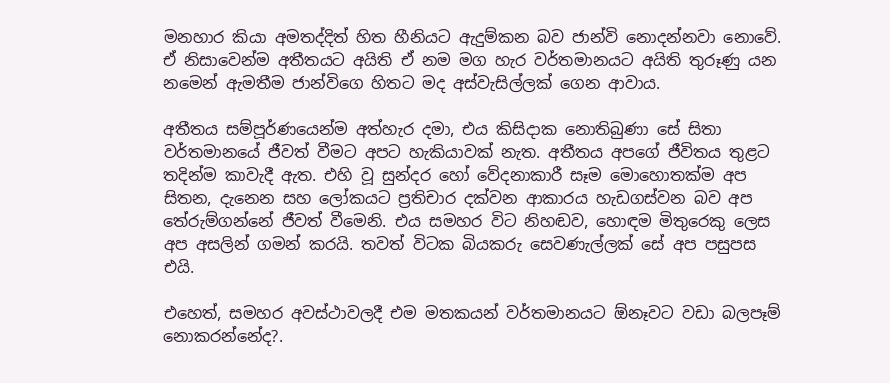මනහාර කියා අමතද්දිත් හිත හීනියට ඇදුම්කන බව ජාන්වි නොදන්නවා නොවේ. ඒ නිසාවෙන්ම අතීතයට අයිති ඒ නම මග හැර වර්තමානයට අයිති තුරූණු යන නමෙන් ඇමතීම ජාන්විගෙ හිතට මද අස්වැසිල්ලක් ගෙන ආවාය.

අතීතය සම්පූර්ණයෙන්ම අත්හැර දමා, එය කිසිදාක නොතිබුණා සේ සිතා වර්තමානයේ ජීවත් වීමට අපට හැකියාවක් නැත. අතීතය අපගේ ජීවිතය තුළට තදින්ම කාවැදී ඇත. එහි වූ සුන්දර හෝ වේදනාකාරී සෑම මොහොතක්ම අප සිතන, දැනෙන සහ ලෝකයට ප්‍රතිචාර දක්වන ආකාරය හැඩගස්වන බව අප තේරුම්ගන්නේ ජීවත් වීමෙනි. එය සමහර විට නිහඬව, හොඳම මිතුරෙකු ලෙස අප අසලින් ගමන් කරයි. තවත් විටක බියකරු සෙවණැල්ලක් සේ අප පසුපස එයි.

එහෙත්, සමහර අවස්ථාවලදී එම මතකයන් වර්තමානයට ඕනෑවට වඩා බලපෑම් නොකරන්නේද?.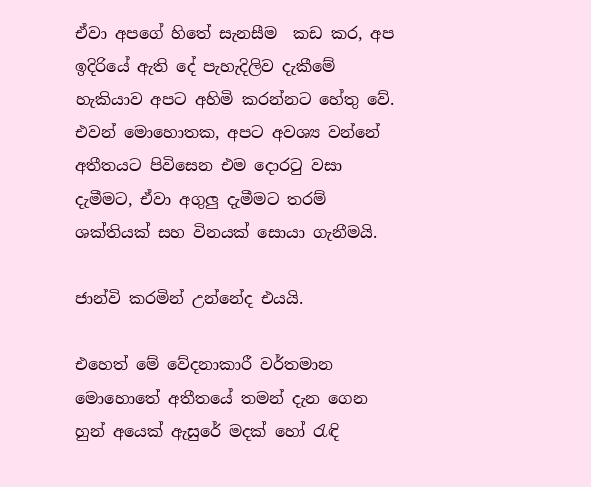ඒවා අපගේ හිතේ සැනසීම  කඩ කර, අප ඉදිරියේ ඇති දේ පැහැදිලිව දැකීමේ හැකියාව අපට අහිමි කරන්නට හේතු වේ. එවන් මොහොතක, අපට අවශ්‍ය වන්නේ අතීතයට පිවිසෙන එම දොරටු වසා දැමීමට, ඒවා අගුලු දැමීමට තරම් ශක්තියක් සහ විනයක් සොයා ගැනීමයි.

ජාන්වි කරමින් උන්නේද එයයි.

එහෙත් මේ වේදනාකාරී වර්තමාන මොහොතේ අතීතයේ තමන් දැන ගෙන හුන් අයෙක් ඇසුරේ මදක් හෝ රැඳි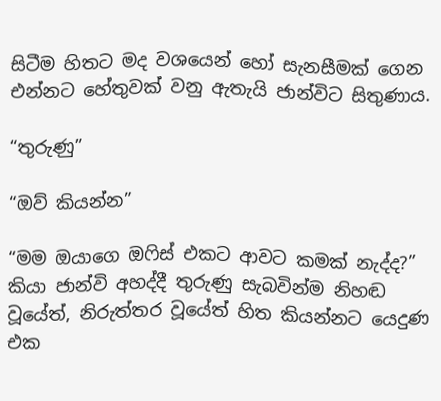සිටීම හිතට මද වශයෙන් හෝ සැනසීමක් ගෙන එන්නට හේතුවක් වනු ඇතැයි ජාන්විට සිතුණාය.

“තුරුණු”

“ඔව් කියන්න”

“මම ඔයාගෙ ඔෆිස් එකට ආවට කමක් නැද්ද?” කියා ජාන්වි අහද්දී තුරුණු සැබවින්ම නිහඬ වූයේත්, නිරුත්තර වූයේත් හිත කියන්නට යෙදුණ එක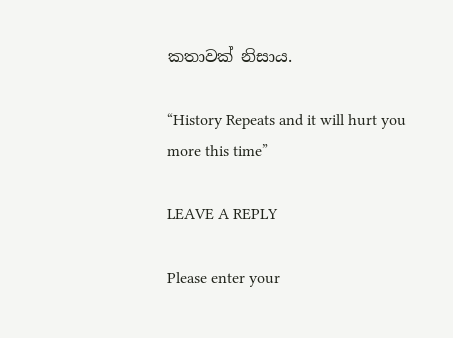කතාවක් නිසාය.

“History Repeats and it will hurt you more this time”

LEAVE A REPLY

Please enter your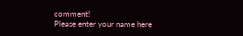comment!
Please enter your name here